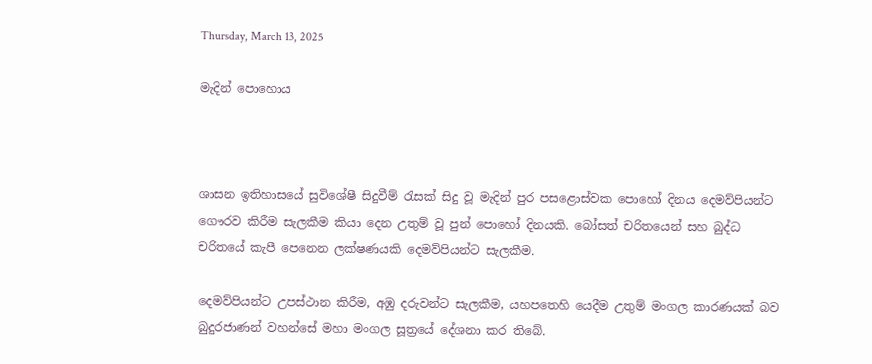Thursday, March 13, 2025

මැදින් පොහොය



ශාසන ඉතිහාසයේ සුවිශේෂී සිදුවීම් රැසක් සිදු වූ මැදින් පුර පසළොස්වක පොහෝ දිනය දෙමව්පියන්ට ගෞරව කිරීම සැලකීම කියා දෙන උතුම් වූ පුන් පොහෝ දිනයකි. බෝසත් චරිතයෙන් සහ බුද්ධ චරිතයේ කැපී පෙනෙන ලක්ෂණයකි දෙමව්පියන්ට සැලකීම.

දෙමව්පියන්ට උපස්ථාන කිරීම, අඹු දරුවන්ට සැලකීම, යහපතෙහි යෙදීම උතුම් මංගල කාරණයක් බව බුදුරජාණන් වහන්සේ මහා මංගල සූත්‍රයේ දේශනා කර තිබේ.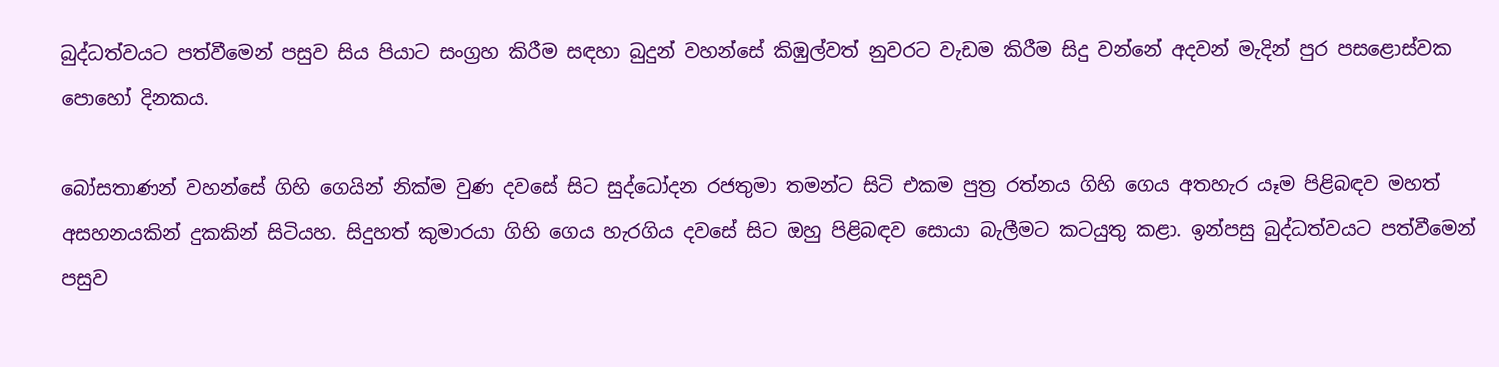බුද්ධත්වයට පත්වීමෙන් පසුව සිය පියාට සංග්‍රහ කිරීම සඳහා බුදුන් වහන්සේ කිඹුල්වත් නුවරට වැඩම කිරීම සිදු වන්නේ අදවන් මැදින් පුර පසළොස්වක පොහෝ දිනකය.

බෝසතාණන් වහන්සේ ගිහි ගෙයින් නික්ම වුණ දවසේ සිට සුද්ධෝදන රජතුමා තමන්ට සිටි එකම පුත්‍ර රත්නය ගිහි ගෙය අතහැර යෑම පිළිබඳව මහත් අසහනයකින් දුකකින් සිටියහ. සිදුහත් කුමාරයා ගිහි ගෙය හැරගිය දවසේ සිට ඔහු පිළිබඳව සොයා බැලීමට කටයුතු කළා. ඉන්පසු බුද්ධත්වයට පත්වීමෙන් පසුව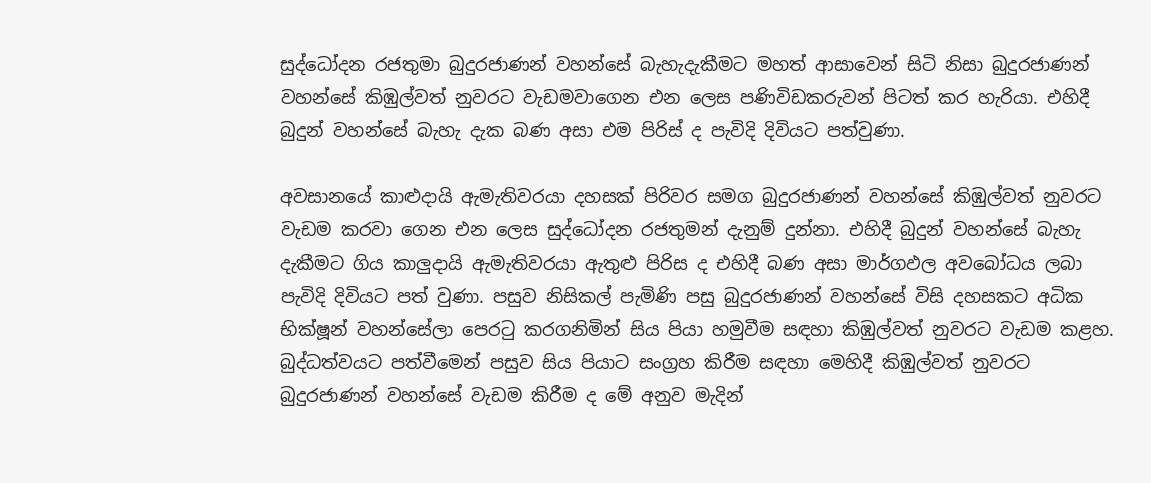සුද්ධෝදන රජතුමා බුදුරජාණන් වහන්සේ බැහැදැකීමට මහත් ආසාවෙන් සිටි නිසා බුදුරජාණන් වහන්සේ කිඹුල්වත් නුවරට වැඩමවාගෙන එන ලෙස පණිවිඩකරුවන් පිටත් කර හැරියා. එහිදී බුදුන් වහන්සේ බැහැ දැක බණ අසා එම පිරිස් ද පැවිදි දිවියට පත්වුණා.

අවසානයේ කාළුදායි ඇමැතිවරයා දහසක් පිරිවර සමග බුදුරජාණන් වහන්සේ කිඹුල්වත් නුවරට වැඩම කරවා ගෙන එන ලෙස සුද්ධෝදන රජතුමන් දැනුම් දුන්නා. එහිදී බුදුන් වහන්සේ බැහැ දැකීමට ගිය කාලුදායි ඇමැතිවරයා ඇතුළු පිරිස ද එහිදී බණ අසා මාර්ගඵල අවබෝධය ලබා පැවිදි දිවියට පත් වුණා. පසුව නිසිකල් පැමිණි පසු බුදුරජාණන් වහන්සේ විසි දහසකට අධික භික්ෂූන් වහන්සේලා පෙරටු කරගනිමින් සිය පියා හමුවීම සඳහා කිඹුල්වත් නුවරට වැඩම කළහ. බුද්ධත්වයට පත්වීමෙන් පසුව සිය පියාට සංග්‍රහ කිරීම සඳහා මෙහිදී කිඹුල්වත් නුවරට බුදුරජාණන් වහන්සේ වැඩම කිරීම ද මේ අනුව මැදින්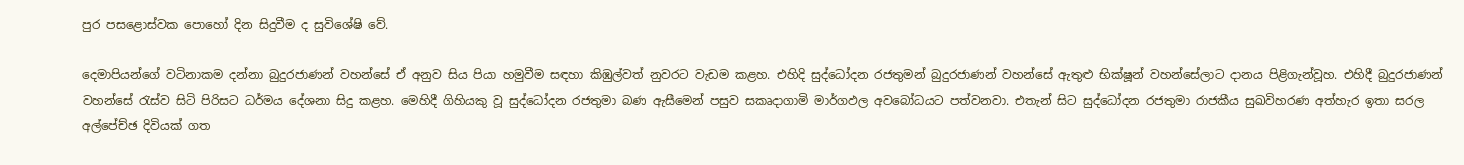පුර පසළොස්වක පොහෝ දින සිදුවීම ද සුවිශේෂි වේ.

දෙමාපියන්ගේ වටිනාකම දන්නා බුදුරජාණන් වහන්සේ ඒ අනුව සිය පියා හමුවීම සඳහා කිඹුල්වත් නුවරට වැඩම කළහ. එහිදි සුද්ධෝදන රජතුමන් බුදුරජාණන් වහන්සේ ඇතුළු භික්ෂූන් වහන්සේලාට දානය පිළිගැන්වූහ. එහිදී බුදුරජාණන් වහන්සේ රැස්ව සිටි පිරිසට ධර්මය දේශනා සිදු කළහ. මෙහිදී ගිහියකු වූ සුද්ධෝදන රජතුමා බණ ඇසීමෙන් පසුව සකෘදාගාමි මාර්ගඵල අවබෝධයට පත්වනවා. එතැන් සිට සුද්ධෝදන රජතුමා රාජකීය සුඛවිහරණ අත්හැර ඉතා සරල අල්පේච්ඡ දිවියක් ගත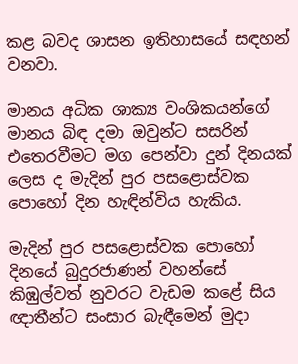කළ බවද ශාසන ඉතිහාසයේ සඳහන් වනවා.

මානය අධික ශාක්‍ය වංශිකයන්ගේ මානය බිඳ දමා ඔවුන්ට සසරින් එතෙරවීමට මග පෙන්වා දුන් දිනයක් ලෙස ද මැදින් පුර පසළොස්වක පොහෝ දින හැඳින්විය හැකිය.

මැදින් පුර පසළොස්වක පොහෝ දිනයේ බුදුරජාණන් වහන්සේ කිඹුල්වත් නුවරට වැඩම කළේ සිය ඥාතීන්ට සංසාර බැඳීමෙන් මුදා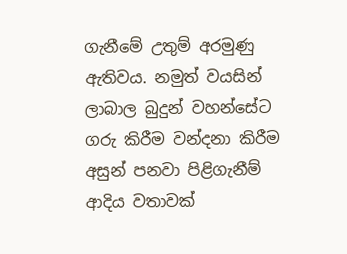ගැනීමේ උතුම් අරමුණු ඇතිවය. නමුත් වයසින් ලාබාල බුදුන් වහන්සේට ගරු කිරීම වන්දනා කිරීම අසුන් පනවා පිළිගැනීම් ආදිය වතාවක්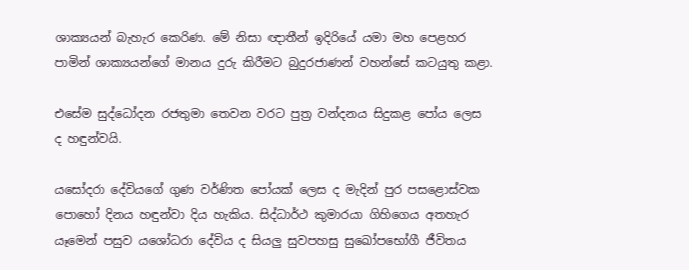ශාක්‍යයන් බැහැර කෙරිණ. මේ නිසා ඥාතීන් ඉදිරියේ යමා මහ පෙළහර පාමින් ශාක්‍යයන්ගේ මානය දුරු කිරීමට බුදුරජාණන් වහන්සේ කටයුතු කළා.

එසේම සුද්ධෝදන රජතුමා තෙවන වරට පුත්‍ර වන්දනය සිදුකළ පෝය ලෙස ද හඳුන්වයි.

යසෝදරා දේවියගේ ගුණ වර්ණිත පෝයක් ලෙස ද මැදින් පුර පසළොස්වක පොහෝ දිනය හඳුන්වා දිය හැකිය. සිද්ධාර්ථ කුමාරයා ගිහිගෙය අතහැර යෑමෙන් පසුව යශෝධරා දේවිය ද සියලු සුවපහසු සුඛෝපභෝගී ජීවිතය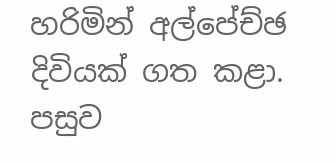හරිමින් අල්පේච්ඡ දිවියක් ගත කළා. පසුව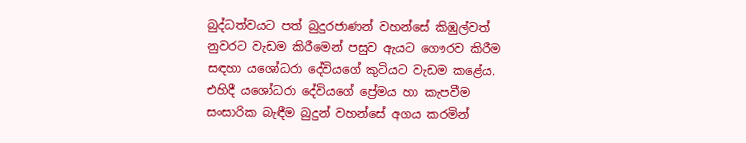බුද්ධත්වයට පත් බුදුරජාණන් වහන්සේ කිඹුල්වත් නුවරට වැඩම කිරීමෙන් පසුව ඇයට ගෞරව කිරීම සඳහා යශෝධරා දේවියගේ කුටියට වැඩම කළේය. එහිදී යශෝධරා දේවියගේ ප්‍රේමය හා කැපවීම සංසාරික බැඳීම බුදුන් වහන්සේ අගය කරමින්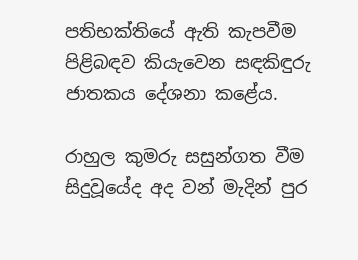පතිභක්තියේ ඇති කැපවීම පිළිබඳව කියැවෙන සඳකිඳුරු ජාතකය දේශනා කළේය.

රාහුල කුමරු සසුන්ගත වීම සිදුවූයේද අද වන් මැදින් පුර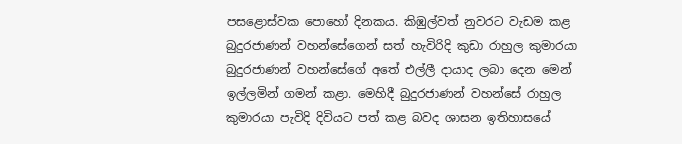පසළොස්වක පොහෝ දිනකය. කිඹුල්වත් නුවරට වැඩම කළ බුදුරජාණන් වහන්සේගෙන් සත් හැවිරිදි කුඩා රාහුල කුමාරයා බුදුරජාණන් වහන්සේගේ අතේ එල්ලී දායාද ලබා දෙන මෙන් ඉල්ලමින් ගමන් කළා. මෙහිදී බුදුරජාණන් වහන්සේ රාහුල කුමාරයා පැවිදි දිවියට පත් කළ බවද ශාසන ඉතිහාසයේ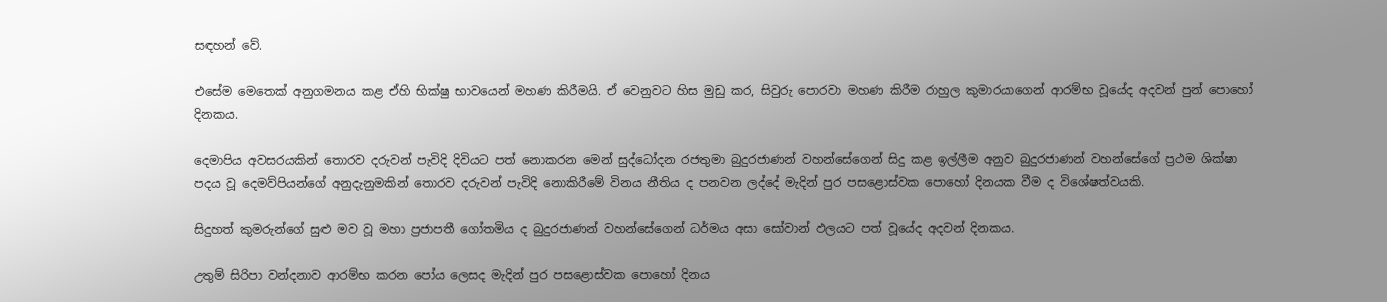සඳහන් වේ.

එසේම මෙතෙක් අනුගමනය කළ ඒහි භික්ෂු භාවයෙන් මහණ කිරීමයි. ඒ වෙනුවට හිස මුඩු කර, සිවුරු පොරවා මහණ කිරීම රාහුල කුමාරයාගෙන් ආරම්භ වූයේද අදවන් පුන් පොහෝ දිනකය.

දෙමාපිය අවසරයකින් තොරව දරුවන් පැවිදි දිවියට පත් නොකරන මෙන් සුද්ධෝදන රජතුමා බුදුරජාණන් වහන්සේගෙන් සිදු කළ ඉල්ලීම අනුව බුදුරජාණන් වහන්සේගේ ප්‍රථම ශික්ෂා පදය වූ දෙමව්පියන්ගේ අනුදැනුමකින් තොරව දරුවන් පැවිදි නොකිරීමේ විනය නීතිය ද පනවන ලද්දේ මැදින් පුර පසළොස්වක පොහෝ දිනයක වීම ද විශේෂත්වයකි.

සිදුහත් කුමරුන්ගේ සුළු මව වූ මහා ප්‍රජාපතී ගෝතමිය ද බුදුරජාණන් වහන්සේගෙන් ධර්මය අසා සෝවාන් ඵලයට පත් වූයේද අදවන් දිනකය.

උතුම් සිරිපා වන්දනාව ආරම්භ කරන පෝය ලෙසද මැදින් පුර පසළොස්වක පොහෝ දිනය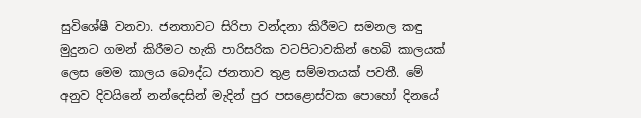සුවිශේෂී වනවා. ජනතාවට සිරිපා වන්දනා කිරීමට සමනල කඳු මුදුනට ගමන් කිරීමට හැකි පාරිසරික වටපිටාවකින් හෙබි කාලයක් ලෙස මෙම කාලය බෞද්ධ ජනතාව තුළ සම්මතයක් පවතී. මේ අනුව දිවයිනේ නන්දෙසින් මැදින් පුර පසළොස්වක පොහෝ දිනයේ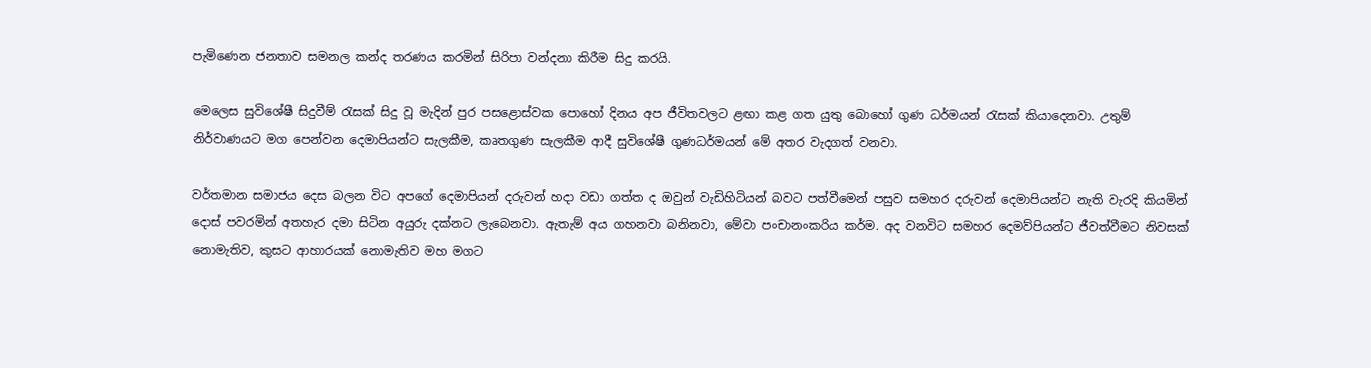පැමිණෙන ජනතාව සමනල කන්ද තරණය කරමින් සිරිපා වන්දනා කිරීම සිදු කරයි.

මෙලෙස සුවිශේෂී සිදුවීම් රැසක් සිදු වූ මැදින් පුර පසළොස්වක පොහෝ දිනය අප ජීවිතවලට ළඟා කළ ගත යුතු බොහෝ ගුණ ධර්මයන් රැසක් කියාදෙනවා. උතුම් නිර්වාණයට මග පෙන්වන දෙමාපියන්ට සැලකීම, කෘතගුණ සැලකීම ආදී සුවිශේෂී ගුණධර්මයන් මේ අතර වැදගත් වනවා.

වර්තමාන සමාජය දෙස බලන විට අපගේ දෙමාපියන් දරුවන් හදා වඩා ගත්ත ද ඔවුන් වැඩිහිටියන් බවට පත්වීමෙන් පසුව සමහර දරුවන් දෙමාපියන්ට නැති වැරදි කියමින් දොස් පවරමින් අතහැර දමා සිටින අයුරු දක්නට ලැබෙනවා. ඇතැම් අය ගහනවා බනිනවා, මේවා පංචානංකරිය කර්ම. අද වනවිට සමහර දෙමව්පියන්ට ජීවත්වීමට නිවසක් නොමැතිව, කුසට ආහාරයක් නොමැතිව මහ මගට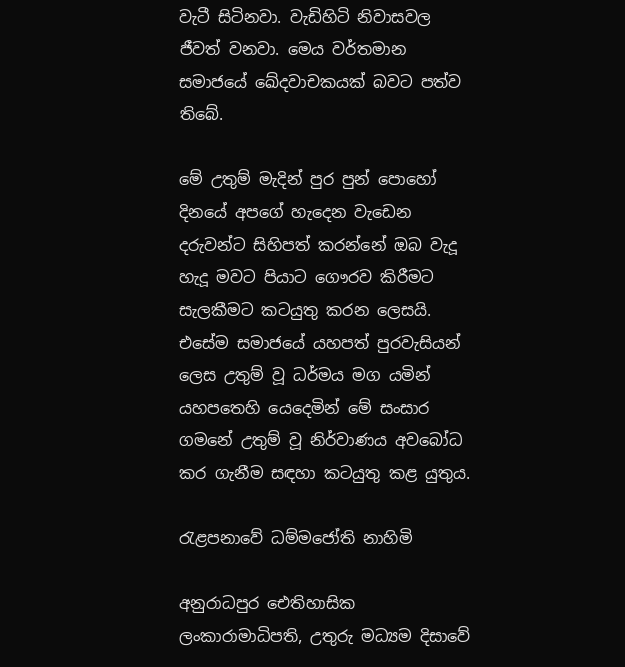වැටී සිටිනවා. වැඩිහිටි නිවාසවල ජීවත් වනවා. මෙය වර්තමාන සමාජයේ ඛේදවාචකයක් බවට පත්ව තිබේ.

මේ උතුම් මැදින් පුර පුන් පොහෝ දිනයේ අපගේ හැදෙන වැඩෙන දරුවන්ට සිහිපත් කරන්නේ ඔබ වැදූ හැදූ මවට පියාට ගෞරව කිරීමට සැලකීමට කටයුතු කරන ලෙසයි. එසේම සමාජයේ යහපත් පුරවැසියන් ලෙස උතුම් වූ ධර්මය මග යමින් යහපතෙහි යෙදෙමින් මේ සංසාර ගමනේ උතුම් වූ නිර්වාණය අවබෝධ කර ගැනීම සඳහා කටයුතු කළ යුතුය.

රැළපනාවේ ධම්මජෝති නාහිමි

අනුරාධපුර ඓතිහාසික ලංකාරාමාධිපති, උතුරු මධ්‍යම දිසාවේ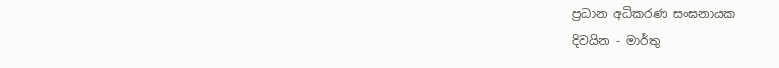ප්‍රධාන අධිකරණ සංඝනායක
දිවයින - මාර්තු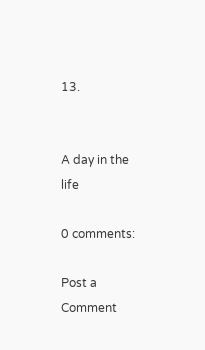13.


A day in the life

0 comments:

Post a Comment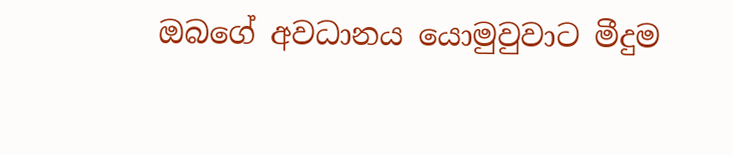ඔබගේ අවධානය යොමුවුවාට මීදුම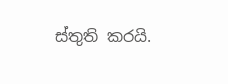ස්තුති කරයි.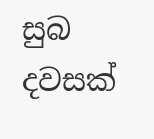සුබ දවසක්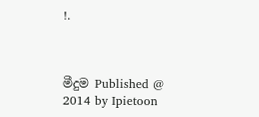!.



මීදුම Published @ 2014 by Ipietoon